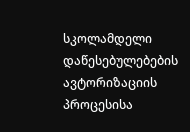სკოლამდელი დაწესებულებების ავტორიზაციის პროცესისა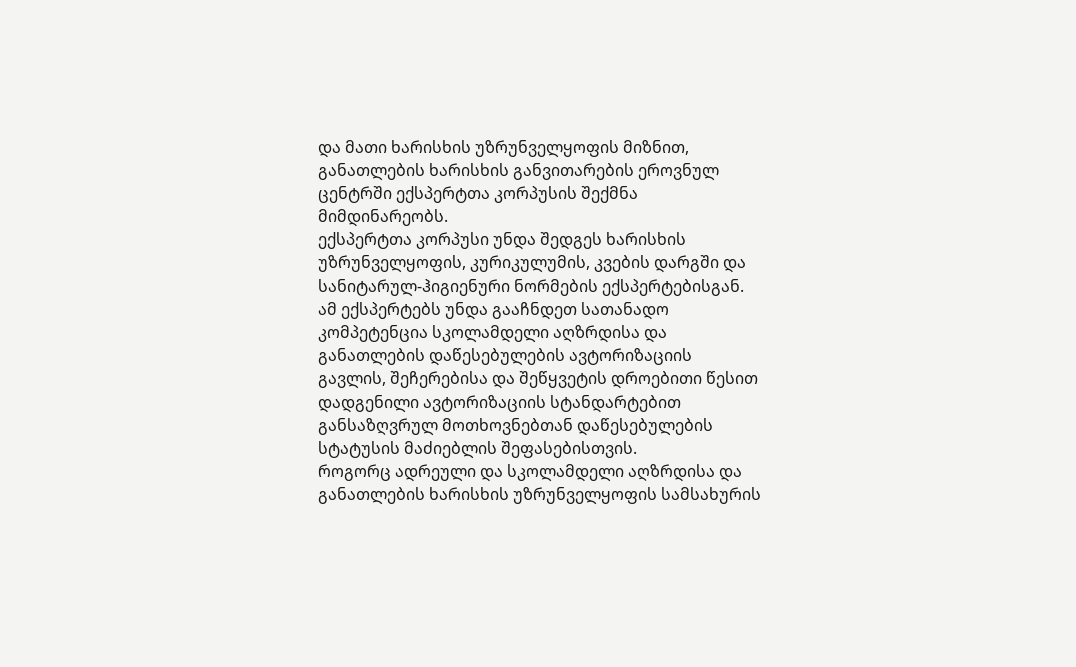და მათი ხარისხის უზრუნველყოფის მიზნით, განათლების ხარისხის განვითარების ეროვნულ ცენტრში ექსპერტთა კორპუსის შექმნა მიმდინარეობს.
ექსპერტთა კორპუსი უნდა შედგეს ხარისხის უზრუნველყოფის, კურიკულუმის, კვების დარგში და სანიტარულ-ჰიგიენური ნორმების ექსპერტებისგან. ამ ექსპერტებს უნდა გააჩნდეთ სათანადო კომპეტენცია სკოლამდელი აღზრდისა და განათლების დაწესებულების ავტორიზაციის გავლის, შეჩერებისა და შეწყვეტის დროებითი წესით დადგენილი ავტორიზაციის სტანდარტებით განსაზღვრულ მოთხოვნებთან დაწესებულების სტატუსის მაძიებლის შეფასებისთვის.
როგორც ადრეული და სკოლამდელი აღზრდისა და განათლების ხარისხის უზრუნველყოფის სამსახურის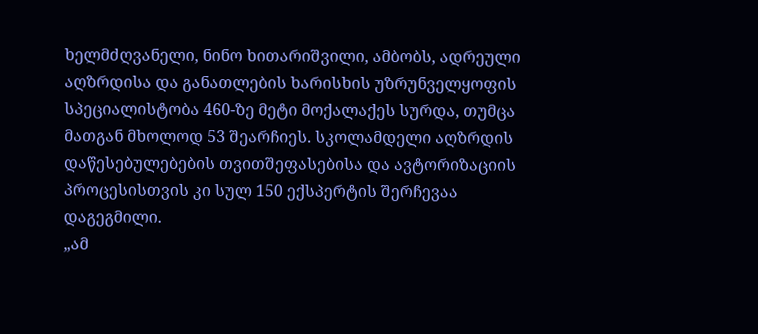ხელმძღვანელი, ნინო ხითარიშვილი, ამბობს, ადრეული აღზრდისა და განათლების ხარისხის უზრუნველყოფის სპეციალისტობა 460-ზე მეტი მოქალაქეს სურდა, თუმცა მათგან მხოლოდ 53 შეარჩიეს. სკოლამდელი აღზრდის დაწესებულებების თვითშეფასებისა და ავტორიზაციის პროცესისთვის კი სულ 150 ექსპერტის შერჩევაა დაგეგმილი.
„ამ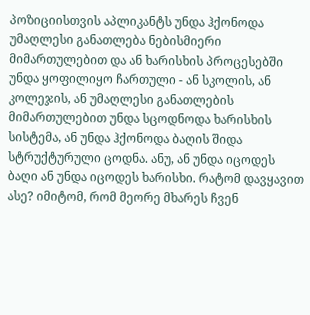პოზიციისთვის აპლიკანტს უნდა ჰქონოდა უმაღლესი განათლება ნებისმიერი მიმართულებით და ან ხარისხის პროცესებში უნდა ყოფილიყო ჩართული - ან სკოლის, ან კოლეჯის, ან უმაღლესი განათლების მიმართულებით უნდა სცოდნოდა ხარისხის სისტემა, ან უნდა ჰქონოდა ბაღის შიდა სტრუქტურული ცოდნა. ანუ, ან უნდა იცოდეს ბაღი ან უნდა იცოდეს ხარისხი. რატომ დავყავით ასე? იმიტომ, რომ მეორე მხარეს ჩვენ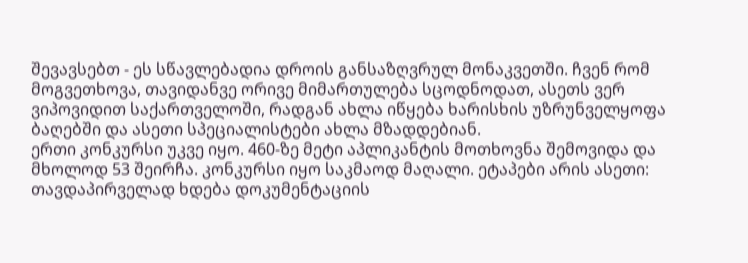შევავსებთ - ეს სწავლებადია დროის განსაზღვრულ მონაკვეთში. ჩვენ რომ მოგვეთხოვა, თავიდანვე ორივე მიმართულება სცოდნოდათ, ასეთს ვერ ვიპოვიდით საქართველოში, რადგან ახლა იწყება ხარისხის უზრუნველყოფა ბაღებში და ასეთი სპეციალისტები ახლა მზადდებიან.
ერთი კონკურსი უკვე იყო. 460-ზე მეტი აპლიკანტის მოთხოვნა შემოვიდა და მხოლოდ 53 შეირჩა. კონკურსი იყო საკმაოდ მაღალი. ეტაპები არის ასეთი: თავდაპირველად ხდება დოკუმენტაციის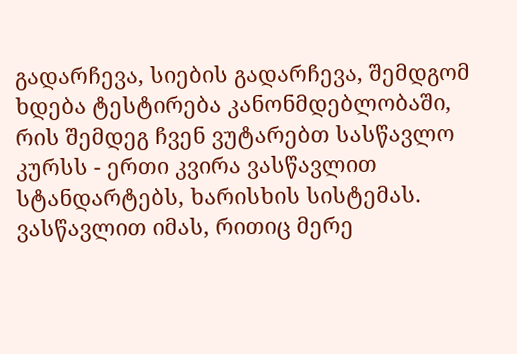გადარჩევა, სიების გადარჩევა, შემდგომ ხდება ტესტირება კანონმდებლობაში, რის შემდეგ ჩვენ ვუტარებთ სასწავლო კურსს - ერთი კვირა ვასწავლით სტანდარტებს, ხარისხის სისტემას. ვასწავლით იმას, რითიც მერე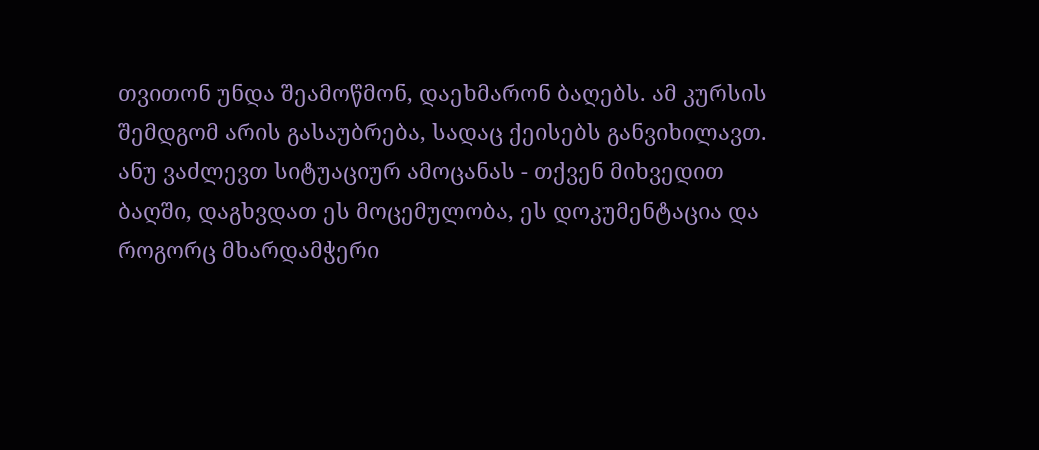თვითონ უნდა შეამოწმონ, დაეხმარონ ბაღებს. ამ კურსის შემდგომ არის გასაუბრება, სადაც ქეისებს განვიხილავთ. ანუ ვაძლევთ სიტუაციურ ამოცანას - თქვენ მიხვედით ბაღში, დაგხვდათ ეს მოცემულობა, ეს დოკუმენტაცია და როგორც მხარდამჭერი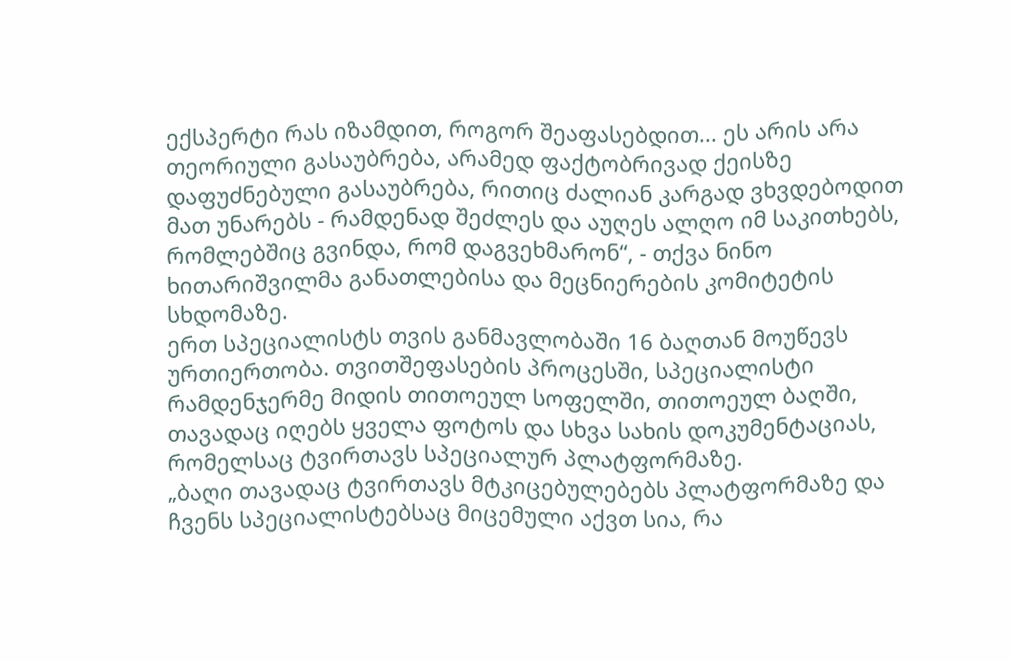ექსპერტი რას იზამდით, როგორ შეაფასებდით... ეს არის არა თეორიული გასაუბრება, არამედ ფაქტობრივად ქეისზე დაფუძნებული გასაუბრება, რითიც ძალიან კარგად ვხვდებოდით მათ უნარებს - რამდენად შეძლეს და აუღეს ალღო იმ საკითხებს, რომლებშიც გვინდა, რომ დაგვეხმარონ“, - თქვა ნინო ხითარიშვილმა განათლებისა და მეცნიერების კომიტეტის სხდომაზე.
ერთ სპეციალისტს თვის განმავლობაში 16 ბაღთან მოუწევს ურთიერთობა. თვითშეფასების პროცესში, სპეციალისტი რამდენჯერმე მიდის თითოეულ სოფელში, თითოეულ ბაღში, თავადაც იღებს ყველა ფოტოს და სხვა სახის დოკუმენტაციას, რომელსაც ტვირთავს სპეციალურ პლატფორმაზე.
„ბაღი თავადაც ტვირთავს მტკიცებულებებს პლატფორმაზე და ჩვენს სპეციალისტებსაც მიცემული აქვთ სია, რა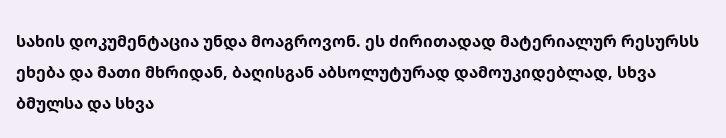სახის დოკუმენტაცია უნდა მოაგროვონ. ეს ძირითადად მატერიალურ რესურსს ეხება და მათი მხრიდან, ბაღისგან აბსოლუტურად დამოუკიდებლად, სხვა ბმულსა და სხვა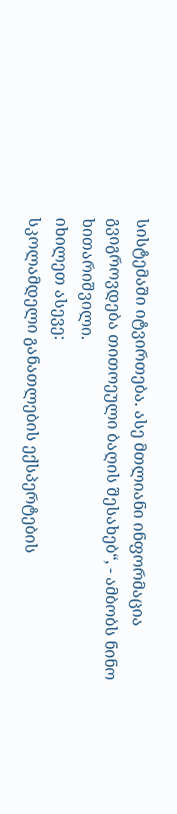სისტემაში იტვირთება. ასე მთლიანი ინფორმაცია გვიგროვდება თითოეული ბაღის შესახებ“, - ამბობს ნინო ხითარიშვილი.
იხილეთ ასევე:
სკოლამდელი განათლების ექსპერტების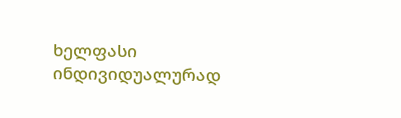ხელფასი ინდივიდუალურად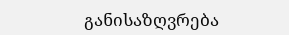განისაზღვრება